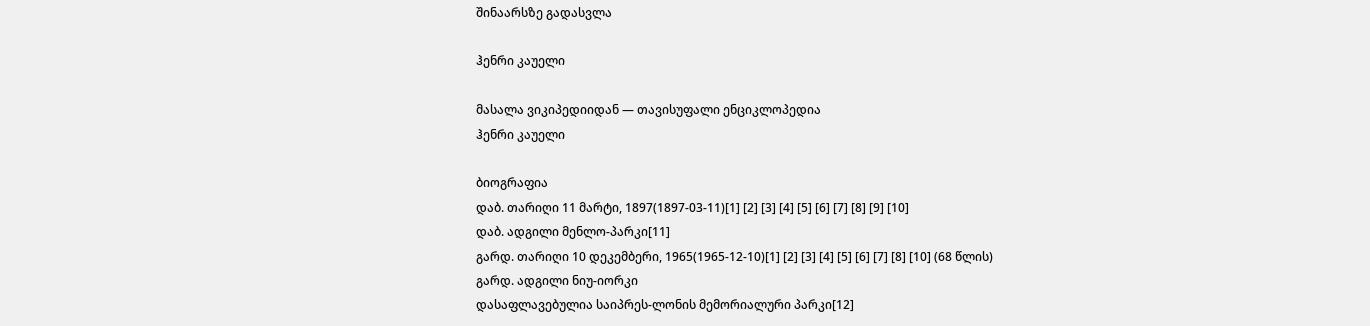შინაარსზე გადასვლა

ჰენრი კაუელი

მასალა ვიკიპედიიდან — თავისუფალი ენციკლოპედია
ჰენრი კაუელი

ბიოგრაფია
დაბ. თარიღი 11 მარტი, 1897(1897-03-11)[1] [2] [3] [4] [5] [6] [7] [8] [9] [10]
დაბ. ადგილი მენლო-პარკი[11]
გარდ. თარიღი 10 დეკემბერი, 1965(1965-12-10)[1] [2] [3] [4] [5] [6] [7] [8] [10] (68 წლის)
გარდ. ადგილი ნიუ-იორკი
დასაფლავებულია საიპრეს-ლონის მემორიალური პარკი[12]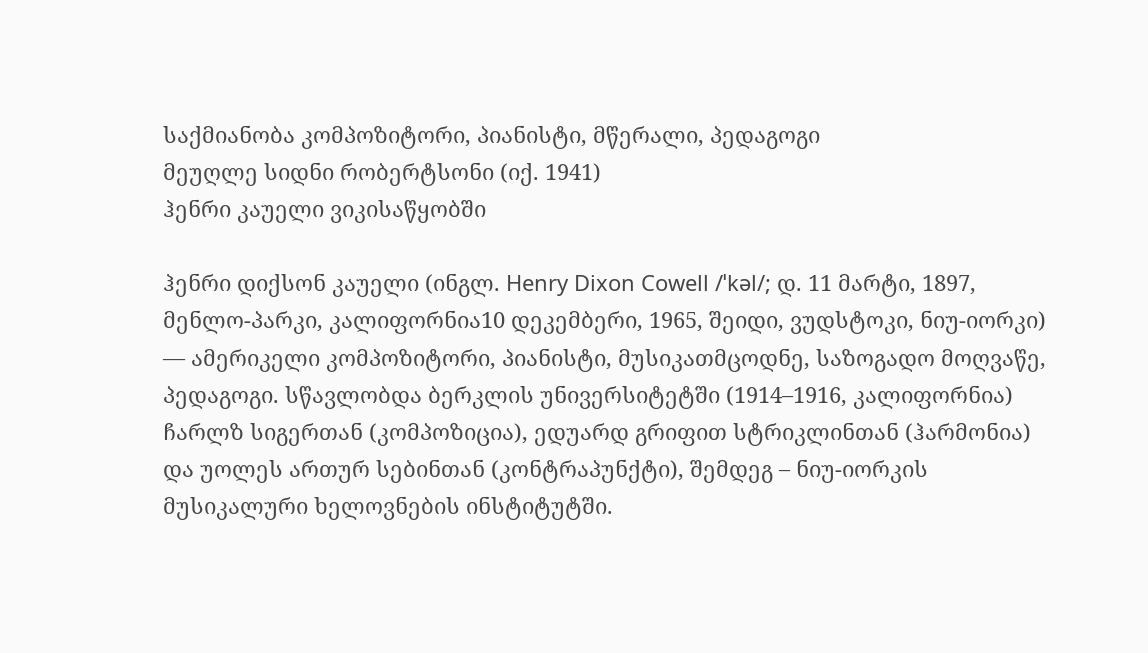საქმიანობა კომპოზიტორი, პიანისტი, მწერალი, პედაგოგი
მეუღლე სიდნი რობერტსონი (იქ. 1941)
ჰენრი კაუელი ვიკისაწყობში

ჰენრი დიქსონ კაუელი (ინგლ. Henry Dixon Cowell /ˈkəl/; დ. 11 მარტი, 1897, მენლო-პარკი, კალიფორნია10 დეკემბერი, 1965, შეიდი, ვუდსტოკი, ნიუ-იორკი) — ამერიკელი კომპოზიტორი, პიანისტი, მუსიკათმცოდნე, საზოგადო მოღვაწე, პედაგოგი. სწავლობდა ბერკლის უნივერსიტეტში (1914–1916, კალიფორნია) ჩარლზ სიგერთან (კომპოზიცია), ედუარდ გრიფით სტრიკლინთან (ჰარმონია) და უოლეს ართურ სებინთან (კონტრაპუნქტი), შემდეგ – ნიუ-იორკის მუსიკალური ხელოვნების ინსტიტუტში.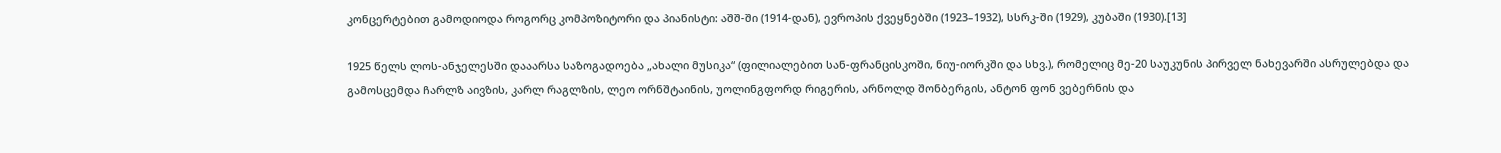კონცერტებით გამოდიოდა როგორც კომპოზიტორი და პიანისტი: აშშ-ში (1914-დან), ევროპის ქვეყნებში (1923–1932), სსრკ-ში (1929), კუბაში (1930).[13]

1925 წელს ლოს-ანჯელესში დააარსა საზოგადოება „ახალი მუსიკა“ (ფილიალებით სან-ფრანცისკოში, ნიუ-იორკში და სხვ.), რომელიც მე-20 საუკუნის პირველ ნახევარში ასრულებდა და გამოსცემდა ჩარლზ აივზის, კარლ რაგლზის, ლეო ორნშტაინის, უოლინგფორდ რიგერის, არნოლდ შონბერგის, ანტონ ფონ ვებერნის და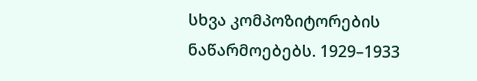სხვა კომპოზიტორების ნაწარმოებებს. 1929–1933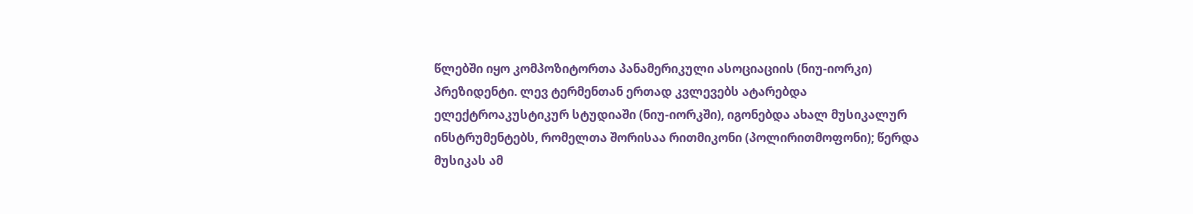წლებში იყო კომპოზიტორთა პანამერიკული ასოციაციის (ნიუ-იორკი) პრეზიდენტი. ლევ ტერმენთან ერთად კვლევებს ატარებდა ელექტროაკუსტიკურ სტუდიაში (ნიუ-იორკში), იგონებდა ახალ მუსიკალურ ინსტრუმენტებს, რომელთა შორისაა რითმიკონი (პოლირითმოფონი); წერდა მუსიკას ამ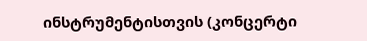ინსტრუმენტისთვის (კონცერტი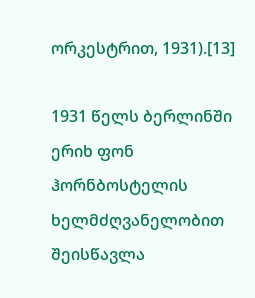ორკესტრით, 1931).[13]

1931 წელს ბერლინში ერიხ ფონ ჰორნბოსტელის ხელმძღვანელობით შეისწავლა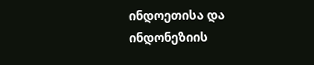ინდოეთისა და ინდონეზიის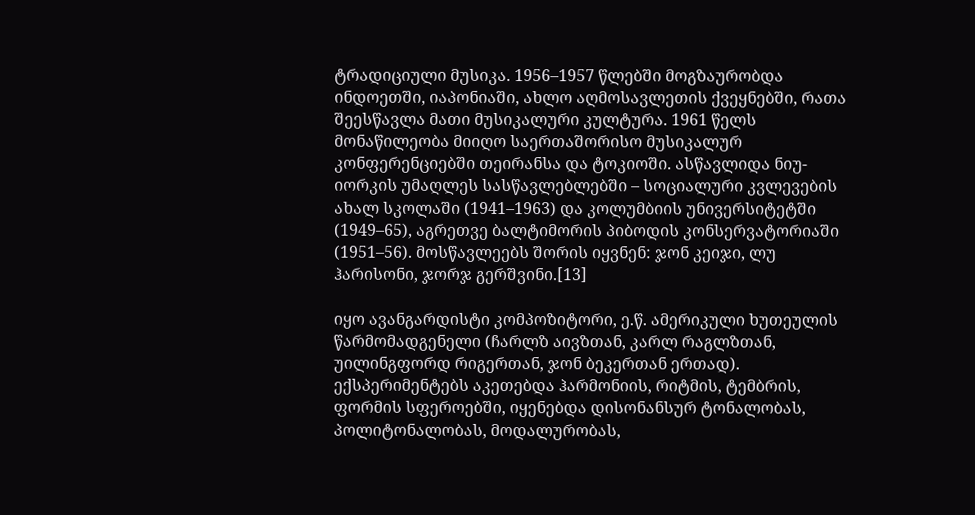ტრადიციული მუსიკა. 1956–1957 წლებში მოგზაურობდა ინდოეთში, იაპონიაში, ახლო აღმოსავლეთის ქვეყნებში, რათა შეესწავლა მათი მუსიკალური კულტურა. 1961 წელს მონაწილეობა მიიღო საერთაშორისო მუსიკალურ კონფერენციებში თეირანსა და ტოკიოში. ასწავლიდა ნიუ-იორკის უმაღლეს სასწავლებლებში – სოციალური კვლევების ახალ სკოლაში (1941–1963) და კოლუმბიის უნივერსიტეტში (1949–65), აგრეთვე ბალტიმორის პიბოდის კონსერვატორიაში (1951–56). მოსწავლეებს შორის იყვნენ: ჯონ კეიჯი, ლუ ჰარისონი, ჯორჯ გერშვინი.[13]

იყო ავანგარდისტი კომპოზიტორი, ე.წ. ამერიკული ხუთეულის წარმომადგენელი (ჩარლზ აივზთან, კარლ რაგლზთან, უილინგფორდ რიგერთან, ჯონ ბეკერთან ერთად). ექსპერიმენტებს აკეთებდა ჰარმონიის, რიტმის, ტემბრის, ფორმის სფეროებში, იყენებდა დისონანსურ ტონალობას, პოლიტონალობას, მოდალურობას,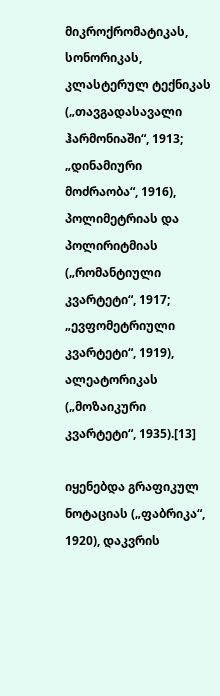მიკროქრომატიკას, სონორიკას, კლასტერულ ტექნიკას („თავგადასავალი ჰარმონიაში“, 1913; „დინამიური მოძრაობა“, 1916), პოლიმეტრიას და პოლირიტმიას („რომანტიული კვარტეტი“, 1917; „ევფომეტრიული კვარტეტი“, 1919), ალეატორიკას („მოზაიკური კვარტეტი“, 1935).[13]

იყენებდა გრაფიკულ ნოტაციას („ფაბრიკა“, 1920), დაკვრის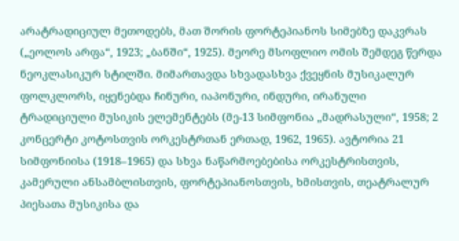არატრადიციულ მეთოდებს, მათ შორის ფორტეპიანოს სიმებზე დაკვრას („ეოლოს არფა“, 1923; „ბანში“, 1925). მეორე მსოფლიო ომის შემდეგ წერდა ნეოკლასიკურ სტილში. მიმართავდა სხვადასხვა ქვეყნის მუსიკალურ ფოლკლორს, იყენებდა ჩინური, იაპონური, ინდური, ირანული ტრადიციული მუსიკის ელემენტებს (მე-13 სიმფონია „მადრასული“, 1958; 2 კონცერტი კოტოსთვის ორკესტრთან ერთად, 1962, 1965). ავტორია 21 სიმფონიისა (1918–1965) და სხვა ნაწარმოებებისა ორკესტრისთვის, კამერული ანსამბლისთვის, ფორტეპიანოსთვის, ხმისთვის, თეატრალურ პიესათა მუსიკისა და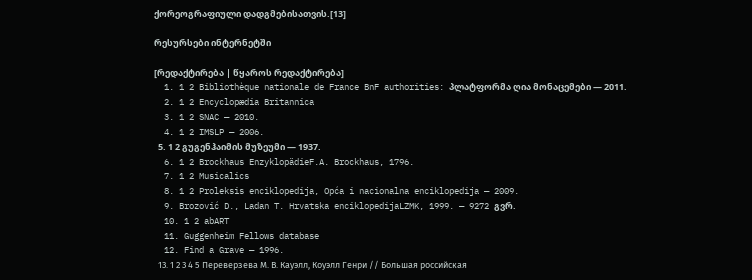ქორეოგრაფიული დადგმებისათვის.[13]

რესურსები ინტერნეტში

[რედაქტირება | წყაროს რედაქტირება]
  1. 1 2 Bibliothèque nationale de France BnF authorities: პლატფორმა ღია მონაცემები — 2011.
  2. 1 2 Encyclopædia Britannica
  3. 1 2 SNAC — 2010.
  4. 1 2 IMSLP — 2006.
  5. 1 2 გუგენჰაიმის მუზეუმი — 1937.
  6. 1 2 Brockhaus EnzyklopädieF.A. Brockhaus, 1796.
  7. 1 2 Musicalics
  8. 1 2 Proleksis enciklopedija, Opća i nacionalna enciklopedija — 2009.
  9. Brozović D., Ladan T. Hrvatska enciklopedijaLZMK, 1999. — 9272 გვრ.
  10. 1 2 abART
  11. Guggenheim Fellows database
  12. Find a Grave — 1996.
  13. 1 2 3 4 5 Переверзева М. В. Кауэлл, Коуэлл Генри // Большая российская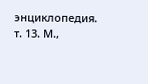энциклопедия. т. 13. М.,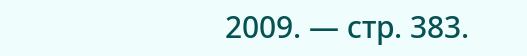2009. — стр. 383.